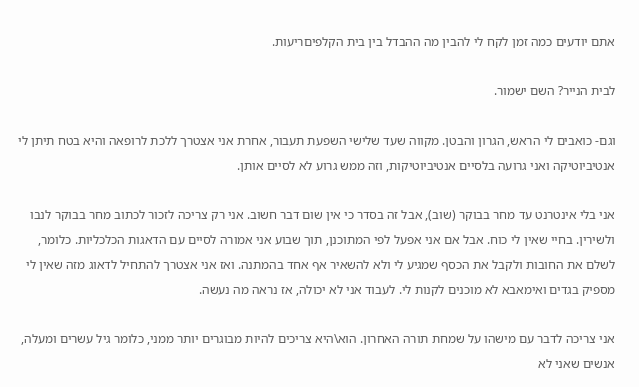אתם יודעים כמה זמן לקח לי להבין מה ההבדל בין בית הקלפיםריעות.

לבית הנייר? השם ישמור.

וגם- כואבים לי הראש, הגרון והבטן. מקווה שעד שלישי השפעת תעבור, אחרת אני אצטרך ללכת לרופאה והיא בטח תיתן לי אנטיביוטיקה ואני גרועה בלסיים אנטיביוטיקות, וזה ממש גרוע לא לסיים אותן.

אני בלי אינטרנט עד מחר בבוקר (שוב), אבל זה בסדר כי אין שום דבר חשוב. אני רק צריכה לזכור לכתוב מחר בבוקר לנבו ולשירין. בחיי שאין לי כוח. אבל אם אני אפעל לפי המתוכנן, תוך שבוע אני אמורה לסיים עם הדאגות הכלכליות. כלומר, לשלם את החובות ולקבל את הכסף שמגיע לי ולא להשאיר אף אחד בהמתנה. ואז אני אצטרך להתחיל לדאוג מזה שאין לי מספיק בגדים ואימאבא לא מוכנים לקנות לי. לעבוד אני לא יכולה, אז נראה מה נעשה.

אני צריכה לדבר עם מישהו על שמחת תורה האחרון. הוא\היא צריכים להיות מבוגרים יותר ממני, כלומר גיל עשרים ומעלה, אנשים שאני לא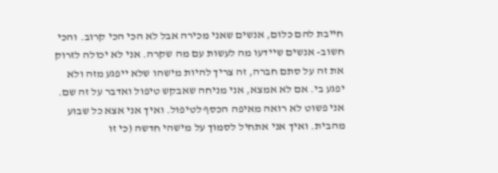חייבת להם כלום, אנשים שאני מכירה אבל לא הכי הכי קרוב. והכי חשוב- אנשים שיידעו מה לעשות עם מה שקרה. אני לא יכולה לזרוק את זה על סתם חברה, זה צריך להיות מישהו שלא ייפגע מזה ולא יפגע בי. אם לא אמצא, אני מניחה שאבקש טיפול ואדבר על זה שם. אני פשוט לא רואה מאיפה הכסף לטיפול. ואיך אני אצא כל שבוע מהבית. ואיך אני אתחיל לסמוך על מישהי חדשה (כי זו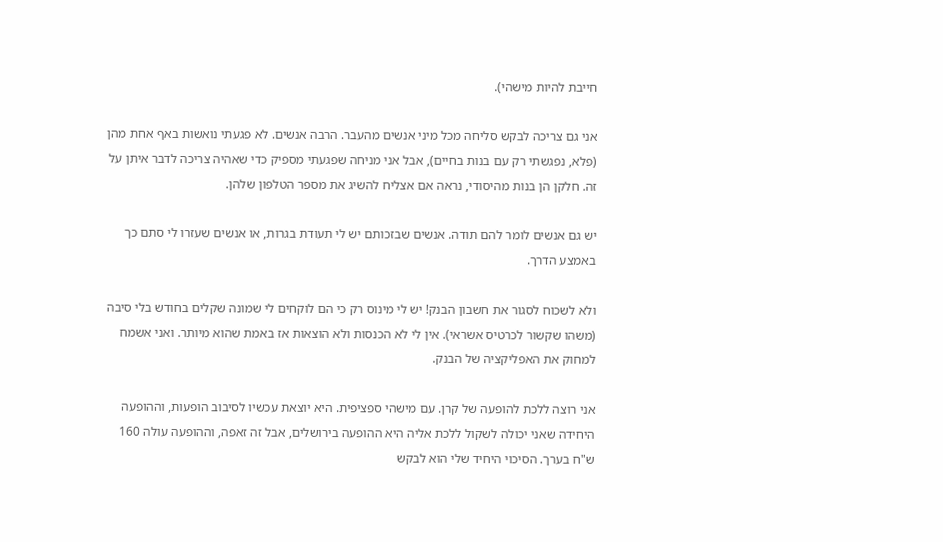חייבת להיות מישהי).

אני גם צריכה לבקש סליחה מכל מיני אנשים מהעבר. הרבה אנשים. לא פגעתי נואשות באף אחת מהן (פלא, נפגשתי רק עם בנות בחיים), אבל אני מניחה שפגעתי מספיק כדי שאהיה צריכה לדבר איתן על זה. חלקן הן בנות מהיסודי, נראה אם אצליח להשיג את מספר הטלפון שלהן.

יש גם אנשים לומר להם תודה. אנשים שבזכותם יש לי תעודת בגרות, או אנשים שעזרו לי סתם כך באמצע הדרך.

ולא לשכוח לסגור את חשבון הבנק! יש לי מינוס רק כי הם לוקחים לי שמונה שקלים בחודש בלי סיבה (משהו שקשור לכרטיס אשראי). אין לי לא הכנסות ולא הוצאות אז באמת שהוא מיותר. ואני אשמח למחוק את האפליקציה של הבנק.

אני רוצה ללכת להופעה של קרן. עם מישהי ספציפית. היא יוצאת עכשיו לסיבוב הופעות, וההופעה היחידה שאני יכולה לשקול ללכת אליה היא ההופעה בירושלים, אבל זה זאפה, וההופעה עולה 160 ש"ח בערך. הסיכוי היחיד שלי הוא לבקש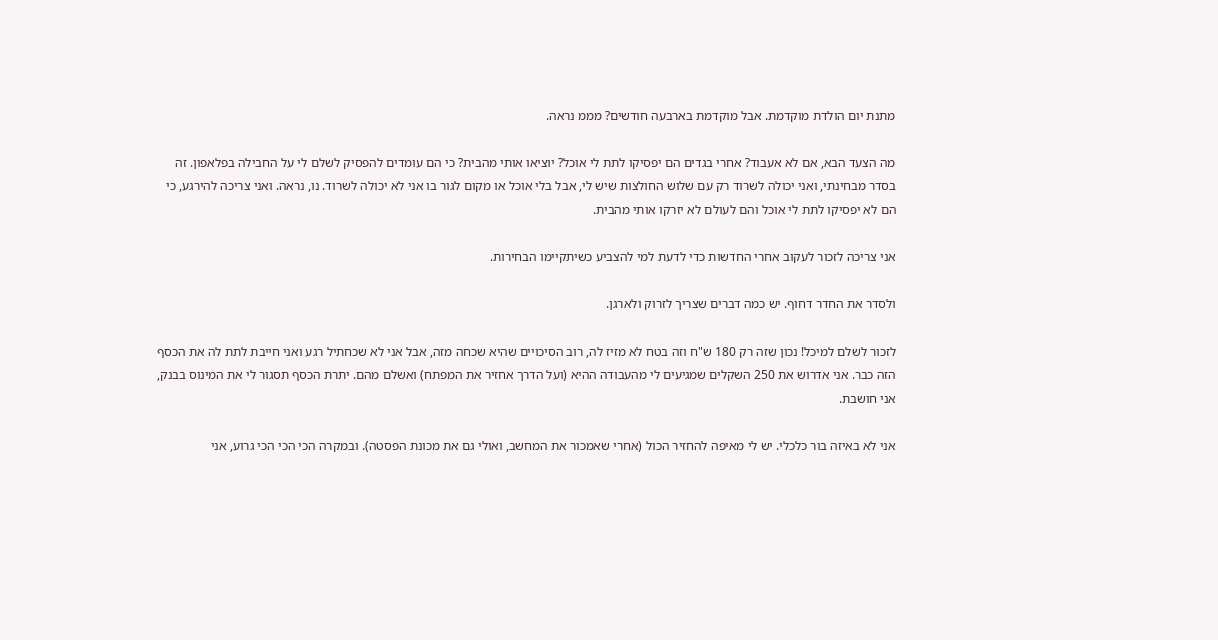מתנת יום הולדת מוקדמת. אבל מוקדמת בארבעה חודשים? מממ נראה.

מה הצעד הבא, אם לא אעבוד? אחרי בגדים הם יפסיקו לתת לי אוכל? יוציאו אותי מהבית? כי הם עומדים להפסיק לשלם לי על החבילה בפלאפון. זה בסדר מבחינתי, ואני יכולה לשרוד רק עם שלוש החולצות שיש לי, אבל בלי אוכל או מקום לגור בו אני לא יכולה לשרוד. נו, נראה. ואני צריכה להירגע, כי הם לא יפסיקו לתת לי אוכל והם לעולם לא יזרקו אותי מהבית.

אני צריכה לזכור לעקוב אחרי החדשות כדי לדעת למי להצביע כשיתקיימו הבחירות.

ולסדר את החדר דחוף. יש כמה דברים שצריך לזרוק ולארגן.

לזכור לשלם למיכל! נכון שזה רק 180 ש"ח וזה בטח לא מזיז לה, רוב הסיכויים שהיא שכחה מזה, אבל אני לא שכחתיל רגע ואני חייבת לתת לה את הכסף הזה כבר. אני אדרוש את 250 השקלים שמגיעים לי מהעבודה ההיא (ועל הדרך אחזיר את המפתח) ואשלם מהם. יתרת הכסף תסגור לי את המינוס בבנק, אני חושבת.

אני לא באיזה בור כלכלי. יש לי מאיפה להחזיר הכול (אחרי שאמכור את המחשב, ואולי גם את מכונת הפסטה). ובמקרה הכי הכי הכי גרוע, אני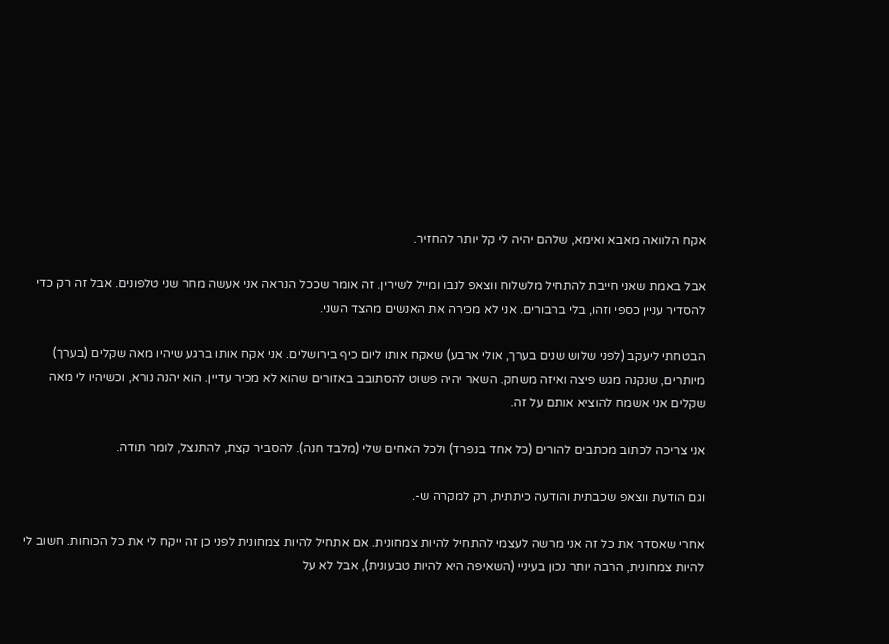אקח הלוואה מאבא ואימא, שלהם יהיה לי קל יותר להחזיר.

אבל באמת שאני חייבת להתחיל מלשלוח ווצאפ לנבו ומייל לשירין. זה אומר שככל הנראה אני אעשה מחר שני טלפונים. אבל זה רק כדי להסדיר עניין כספי וזהו, בלי ברבורים. אני לא מכירה את האנשים מהצד השני.

הבטחתי ליעקב (לפני שלוש שנים בערך, אולי ארבע) שאקח אותו ליום כיף בירושלים. אני אקח אותו ברגע שיהיו מאה שקלים (בערך) מיותרים, שנקנה מגש פיצה ואיזה משחק. השאר יהיה פשוט להסתובב באזורים שהוא לא מכיר עדיין. הוא יהנה נורא, וכשיהיו לי מאה שקלים אני אשמח להוציא אותם על זה.

אני צריכה לכתוב מכתבים להורים (כל אחד בנפרד) ולכל האחים שלי (מלבד חנה). להסביר קצת, להתנצל, לומר תודה.

וגם הודעת ווצאפ שכבתית והודעה כיתתית, רק למקרה ש-.

אחרי שאסדר את כל זה אני מרשה לעצמי להתחיל להיות צמחונית. אם אתחיל להיות צמחונית לפני כן זה ייקח לי את כל הכוחות. חשוב לי להיות צמחונית, הרבה יותר נכון בעיניי (השאיפה היא להיות טבעונית), אבל לא על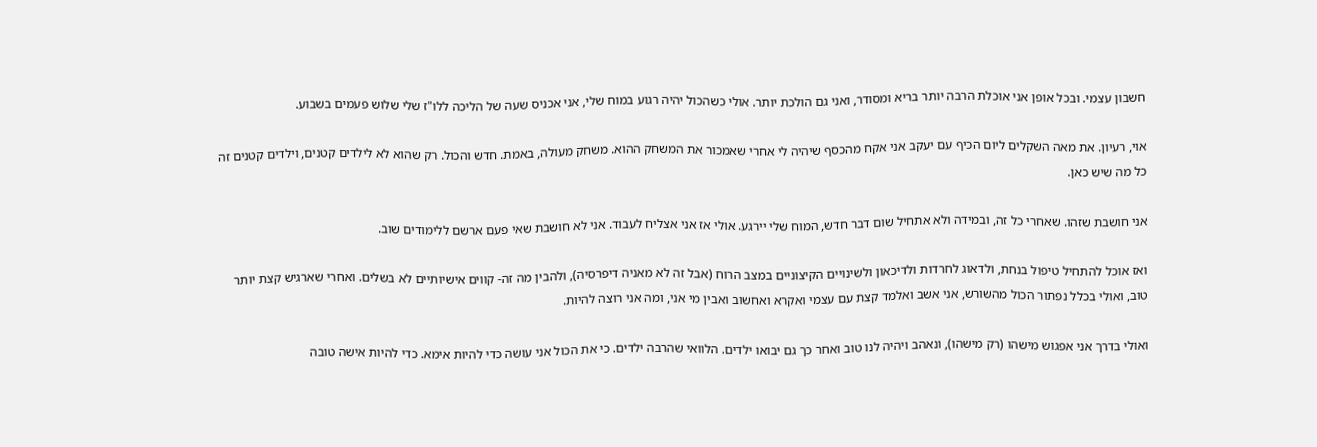חשבון עצמי. ובכל אופן אני אוכלת הרבה יותר בריא ומסודר, ואני גם הולכת יותר. אולי כשהכול יהיה רגוע במוח שלי, אני אכניס שעה של הליכה ללו"ז שלי שלוש פעמים בשבוע.

אוי, רעיון. את מאה השקלים ליום הכיף עם יעקב אני אקח מהכסף שיהיה לי אחרי שאמכור את המשחק ההוא. משחק מעולה, באמת. חדש והכול. רק שהוא לא לילדים קטנים, וילדים קטנים זה כל מה שיש כאן.

אני חושבת שזהו. שאחרי כל זה, ובמידה ולא אתחיל שום דבר חדש, המוח שלי יירגע. אולי אז אני אצליח לעבוד. אני לא חושבת שאי פעם ארשם ללימודים שוב.

ואז אוכל להתחיל טיפול בנחת, ולדאוג לחרדות ולדיכאון ולשינויים הקיצוניים במצב הרוח (אבל זה לא מאניה דיפרסיה), ולהבין מה זה- קווים אישיותיים לא בשלים. ואחרי שארגיש קצת יותר טוב, ואולי בכלל נפתור הכול מהשורש, אני אשב ואלמד קצת עם עצמי ואקרא ואחשוב ואבין מי אני, ומה אני רוצה להיות.

ואולי בדרך אני אפגוש מישהו (רק מישהו), ונאהב ויהיה לנו טוב ואחר כך גם יבואו ילדים. הלוואי שהרבה ילדים. כי את הכול אני עושה כדי להיות אימא. כדי להיות אישה טובה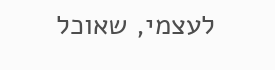לעצמי, שאוכל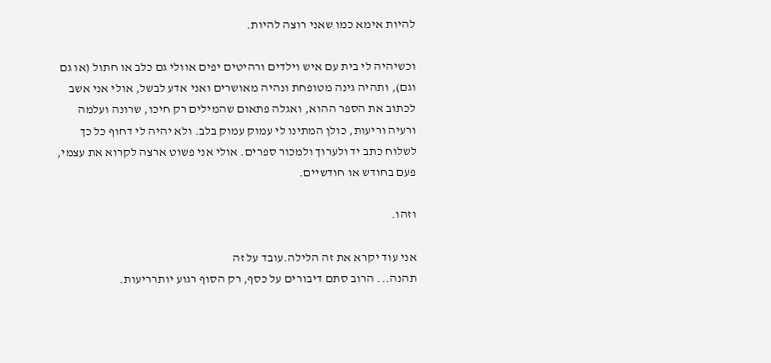להיות אימא כמו שאני רוצה להיות.

וכשיהיה לי בית עם איש וילדים ורהיטים יפים אוולי גם כלב או חתול (או גם וגם), ותהיה גינה מטופחת ונהיה מאושרים ואני אדע לבשל, אולי אני אשב לכתוב את הספר ההוא, ואגלה פתאום שהמילים רק חיכו, שרונה ועלמה ורעיה וריעות, כולן המתינו לי עמוק עמוק בלב. ולא יהיה לי דחוף כל כך לשלוח כתב יד ולערוך ולמכור ספרים. אולי אני פשוט ארצה לקרוא את עצמי, פעם בחודש או חודשיים.

וזהו.

אני עוד יקרא את זה הלילה.עובד על זה
תהנה... הרוב סתם דיבורים על כסף, רק הסוף רגוע יותרריעות.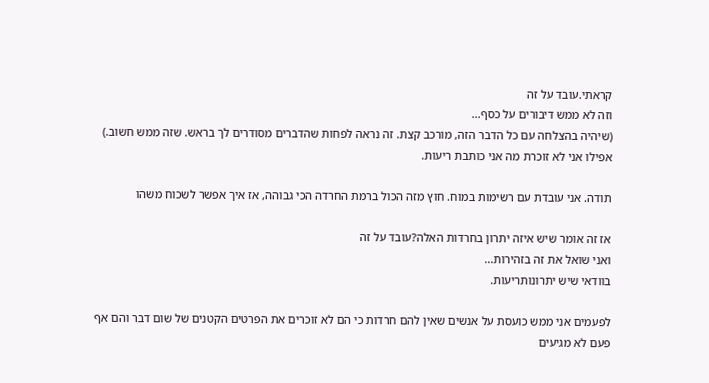קראתי.עובד על זה
וזה לא ממש דיבורים על כסף...
(שיהיה בהצלחה עם כל הדבר הזה, מורכב קצת. זה נראה לפחות שהדברים מסודרים לך בראש. שזה ממש חשוב.)
אפילו אני לא זוכרת מה אני כותבת ריעות.

תודה. אני עובדת עם רשימות במוח. חוץ מזה הכול ברמת החרדה הכי גבוהה, אז איך אפשר לשכוח משהו

אז זה אומר שיש איזה יתרון בחרדות האלה?עובד על זה
ואני שואל את זה בזהירות...
בוודאי שיש יתרונותריעות.

לפעמים אני ממש כועסת על אנשים שאין להם חרדות כי הם לא זוכרים את הפרטים הקטנים של שום דבר והם אף פעם לא מגיעים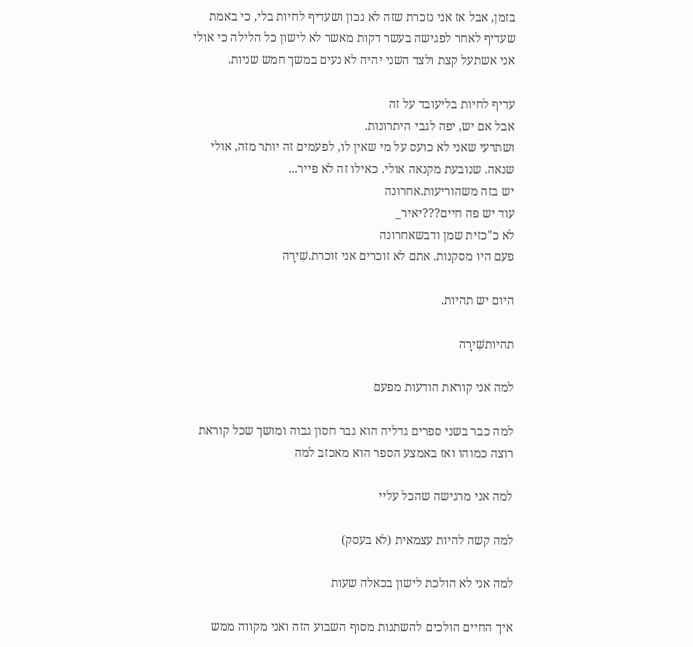בזמן, אבל אז אני נזכרת שזה לא נכון ושעדיף לחיות בלי, כי באמת שעדיף לאחר לפגישה בעשר דקות מאשר לא לישון כל הלילה כי אולי אני אשתעל קצת ולצד השני יהיה לא נעים במשך חמש שניות.

עדיף לחיות בליעובד על זה
אבל אם יש, יפה לגבי היתרונות.
ושתדעי שאני לא כועס על מי שאין לו, לפעמים זה יותר מזה, אולי שנאה. שנובעת מקנאה אולי. כאילו זה לא פייר...
יש בזה משהוריעות.אחרונה
עוד יש פה חיים???יאיר_
לא כ"כזית שמן ודבשאחרונה
פעם היו מסקנות. אתם לא זוכרים אני זוכרת.שִׁירָה

היום יש תהיות.

תהיותשִׁירָה

למה אני קוראת הודעות מפעם

למה כבר בשני ספרים גדליה הוא גבר חסון גבוה ומושך שכל קוראת רוצה כמוהו ואז באמצע הספר הוא מאכזב למה

למה אני מרגישה שהכל עליי

למה קשה להיות עצמאית (לא בעסק)

למה אני לא הולכת לישון בכאלה שעות

איך החיים הולכים להשתנות מסוף השבוע הזה ואני מקווה ממש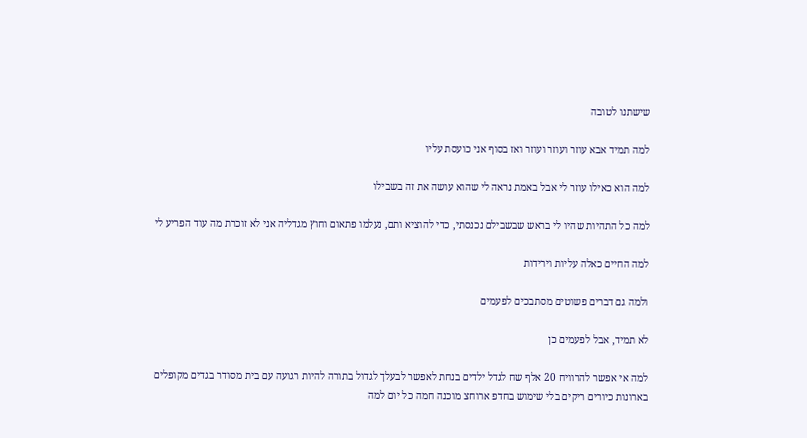שישתנו לטובה

למה תמיד אבא עוזר ועוזר ועוזר ואז בסוף אני כועסת עליו

למה הוא כאילו עוזר לי אבל באמת נראה לי שהוא עושה את זה בשבילו

למה כל התהיות שהיו לי בראש שבשבילם נכנסתי, כדי להוציא ותם, נעלמו פתאום וחוץ מגדליה אני לא זוכרת מה עוד הפריע לי

למה החיים כאלה עליות וירידות

ולמה גם דברים פשוטים מסתבכים לפעמים

לא תמיד, אבל לפעמים כן

למה אי אפשר להרוויח 20 אלף שח לגדל ילדים בנחת לאפשר לבעלך לגדול בתורה להיות רגועה עם בית מסודר בגדים מקופלים בארונות כיורים ריקים בלי שימוש בחדפ ארוחצ מוכנה חמה כל יום למה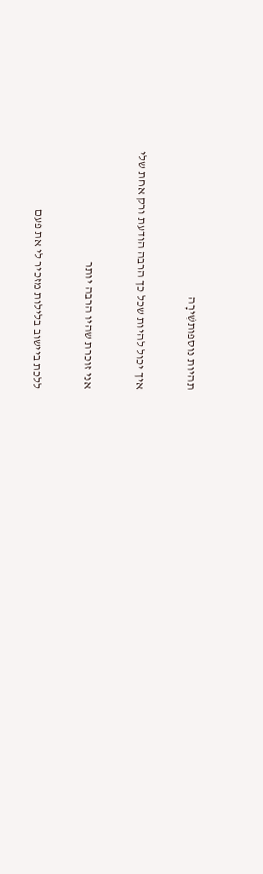תהיות נוספותשִׁירָה

איך יכול להיות שכל כך הרבה הודעת ורק אחת שלי

אני זוכרת שהיו הרבה יותר

ללכת ביישוב בלילות מזכיר לי את פעם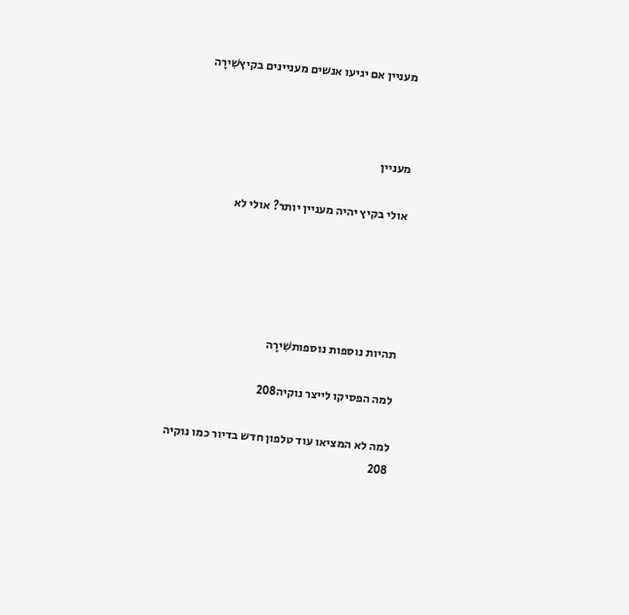מעניין אם יגיעו אנשים מעניינים בקיץשִׁירָה



מעניין

אולי בקיץ יהיה מעניין יותר? אולי לא





תהיות נוספות נוספותשִׁירָה

למה הפסיקו לייצר נוקיה208

למה לא המציאו עוד טלפון חדש בדיור כמו נוקיה 208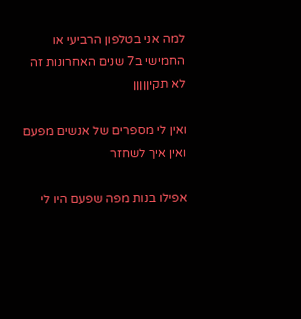למה אני בטלפון הרביעי או החמישי ב7 שנים האחרונות זה לא תקיןןןןן

ואין לי מספרים של אנשים מפעם ואין איך לשחזר

אפילו בנות מפה שפעם היו לי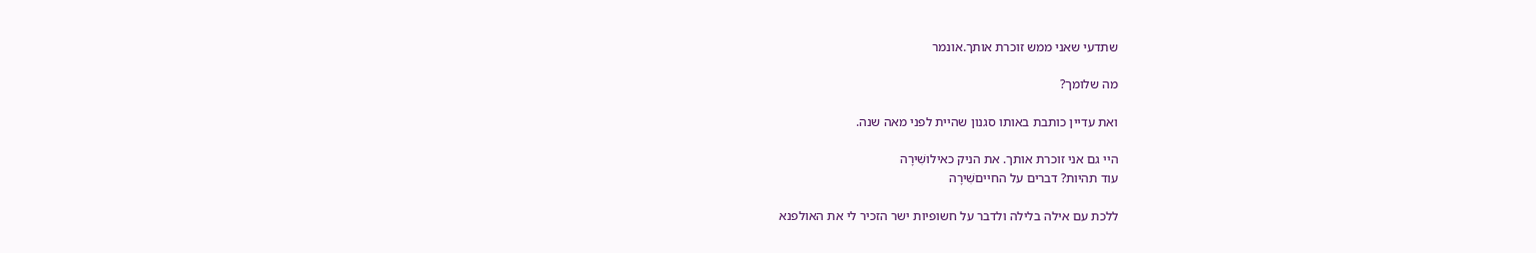שתדעי שאני ממש זוכרת אותך.אונמר

מה שלומך?

ואת עדיין כותבת באותו סגנון שהיית לפני מאה שנה.

היי גם אני זוכרת אותך. את הניק כאילושִׁירָה
עוד תהיות? דברים על החייםשִׁירָה

ללכת עם אילה בלילה ולדבר על חשופיות ישר הזכיר לי את האולפנא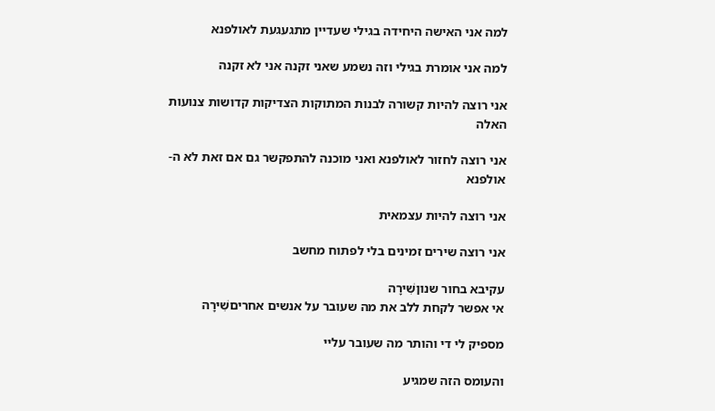למה אני האישה היחידה בגילי שעדיין מתגעגעת לאולפנא

למה אני אומרת בגילי וזה נשמע שאני זקנה אני לא זקנה

אני רוצה להיות קשורה לבנות המתוקות הצדיקות קדושות צנועות האלה

אני רוצה לחזור לאולפנא ואני מוכנה להתפקשר גם אם זאת לא ה- אולפנא

אני רוצה להיות עצמאית

אני רוצה שירים זמינים בלי לפתוח מחשב

עקיבא בחור שנוןשִׁירָה
אי אפשר לקחת ללב את מה שעובר על אנשים אחריםשִׁירָה

מספיק לי די והותר מה שעובר עליי

והעומס הזה שמגיע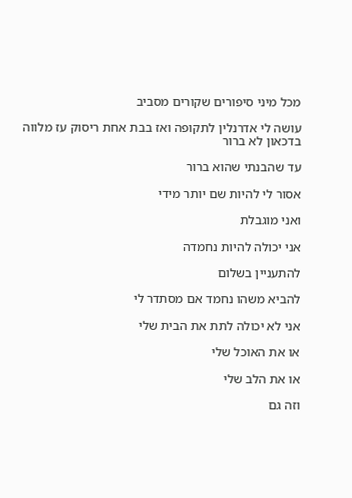מכל מיני סיפורים שקורים מסביב

עושה לי אדרנלין לתקופה ואז בבת אחת ריסוק עז מלווה בדכאון לא ברור

עד שהבנתי שהוא ברור

אסור לי להיות שם יותר מידי

ואני מוגבלת

אני יכולה להיות נחמדה

להתעניין בשלום

להביא משהו נחמד אם מסתדר לי

אני לא יכולה לתת את הבית שלי

או את האוכל שלי

או את הלב שלי

וזה גם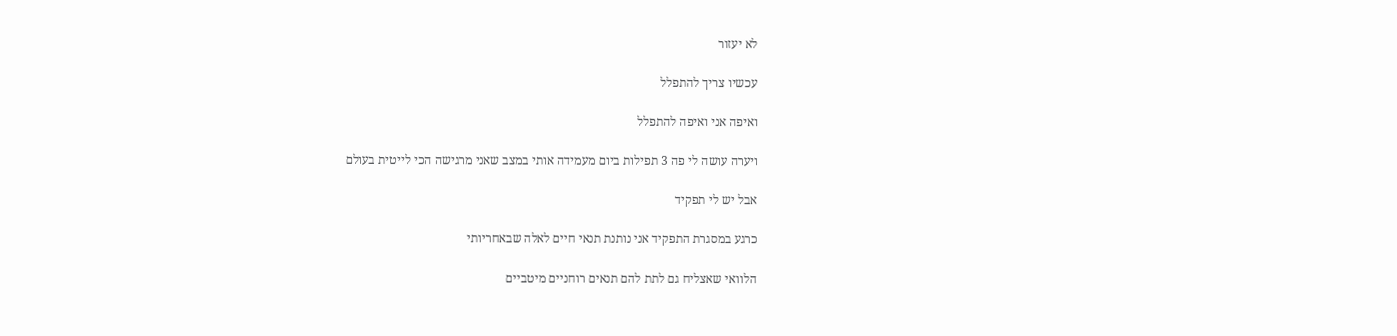לא יעזור

עכשיו צריך להתפלל

ואיפה אני ואיפה להתפלל

ויערה עושה לי פה 3 תפילות ביום מעמידה אותי במצב שאני מרגישה הכי לייטית בעולם

אבל יש לי תפקיד

כרגע במסגרת התפקיד אני נותנת תנאי חיים לאלה שבאחריותי

הלוואי שאצליח גם לתת להם תנאים רוחניים מיטביים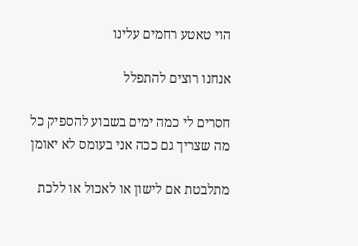הוי טאטע רחמים עלינו

אנחנו רוצים להתפלל

חסרים לי כמה ימים בשבוע להספיק כל מה שצריך גם ככה אני בעומס לא יאומן

מתלבטת אם לישון או לאכול או ללכת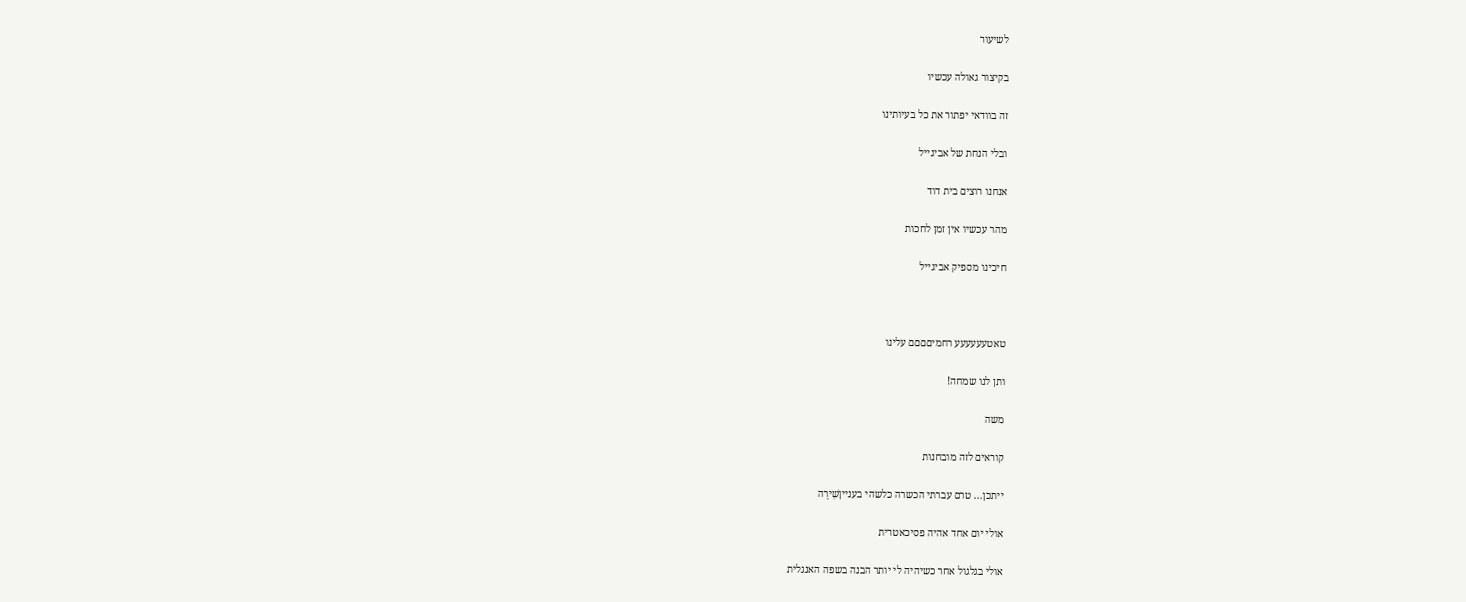לשיעור

בקיצור גאולה עכשיו

זה בוודאי יפתור את כל בעיותינו

ובלי הנחת של אביגייל

אנחנו רוצים בית דוד

מהר עכשיו אין זמן לחכות

חיכינו מספיק אביגייל



טאטעעעעעע רחמיםםםם עלינו

ותן לנו שמחה!

משה

קוראים לזה מובחנות

ייתכן... טרם עברתי הכשרה כלשהי בענייןשִׁירָה

אולי יום אחד אהיה פסיכאטרית

אולי בגלגול אחר כשיהיה לי יותר הבנה בשפה האנגלית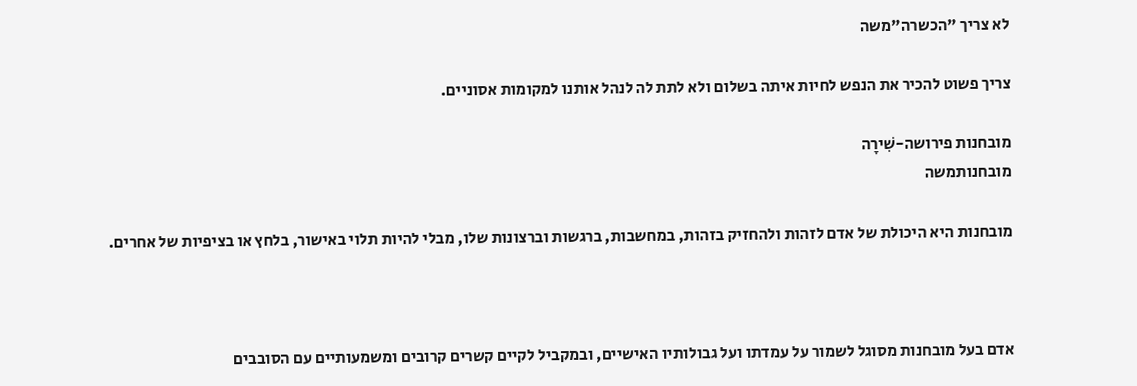לא צריך "הכשרה"משה

צריך פשוט להכיר את הנפש לחיות איתה בשלום ולא לתת לה לנהל אותנו למקומות אסוניים.

מובחנות פירושה-שִׁירָה
מובחנותמשה

מובחנות היא היכולת של אדם לזהות ולהחזיק בזהות, במחשבות, ברגשות וברצונות שלו, מבלי להיות תלוי באישור, בלחץ או בציפיות של אחרים.



אדם בעל מובחנות מסוגל לשמור על עמדתו ועל גבולותיו האישיים, ובמקביל לקיים קשרים קרובים ומשמעותיים עם הסובבים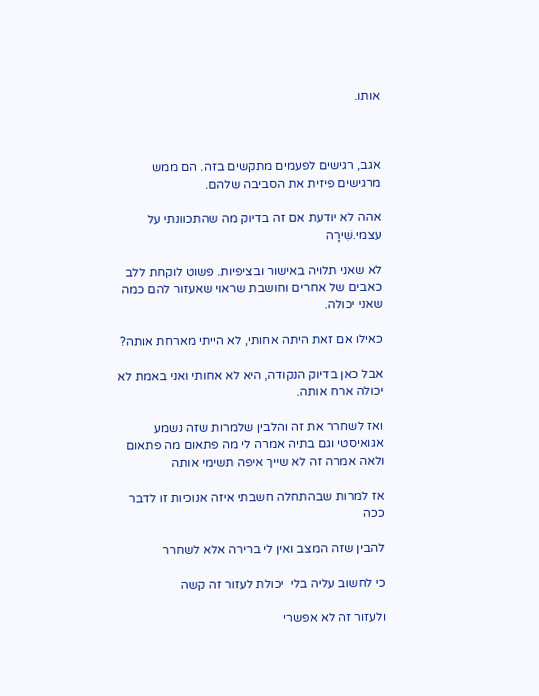אותו.



אגב, רגישים לפעמים מתקשים בזה. הם ממש מרגישים פיזית את הסביבה שלהם.

אהה לא יודעת אם זה בדיוק מה שהתכוונתי על עצמי.שִׁירָה

לא שאני תלויה באישור ובציפיות. פשוט לוקחת ללב כאבים של אחרים וחושבת שראוי שאעזור להם כמה שאני יכולה.

כאילו אם זאת היתה אחותי, לא הייתי מארחת אותה?

אבל כאן בדיוק הנקודה, היא לא אחותי ואני באמת לא יכולה ארח אותה.

ואז לשחרר את זה והלבין שלמרות שזה נשמע אגואיסטי וגם בתיה אמרה לי מה פתאום מה פתאום ולאה אמרה זה לא שייך איפה תשימי אותה

אז למרות שבהתחלה חשבתי איזה אנוכיות זו לדבר ככה

להבין שזה המצב ואין לי ברירה אלא לשחרר

כי לחשוב עליה בלי  יכולת לעזור זה קשה

ולעזור זה לא אפשרי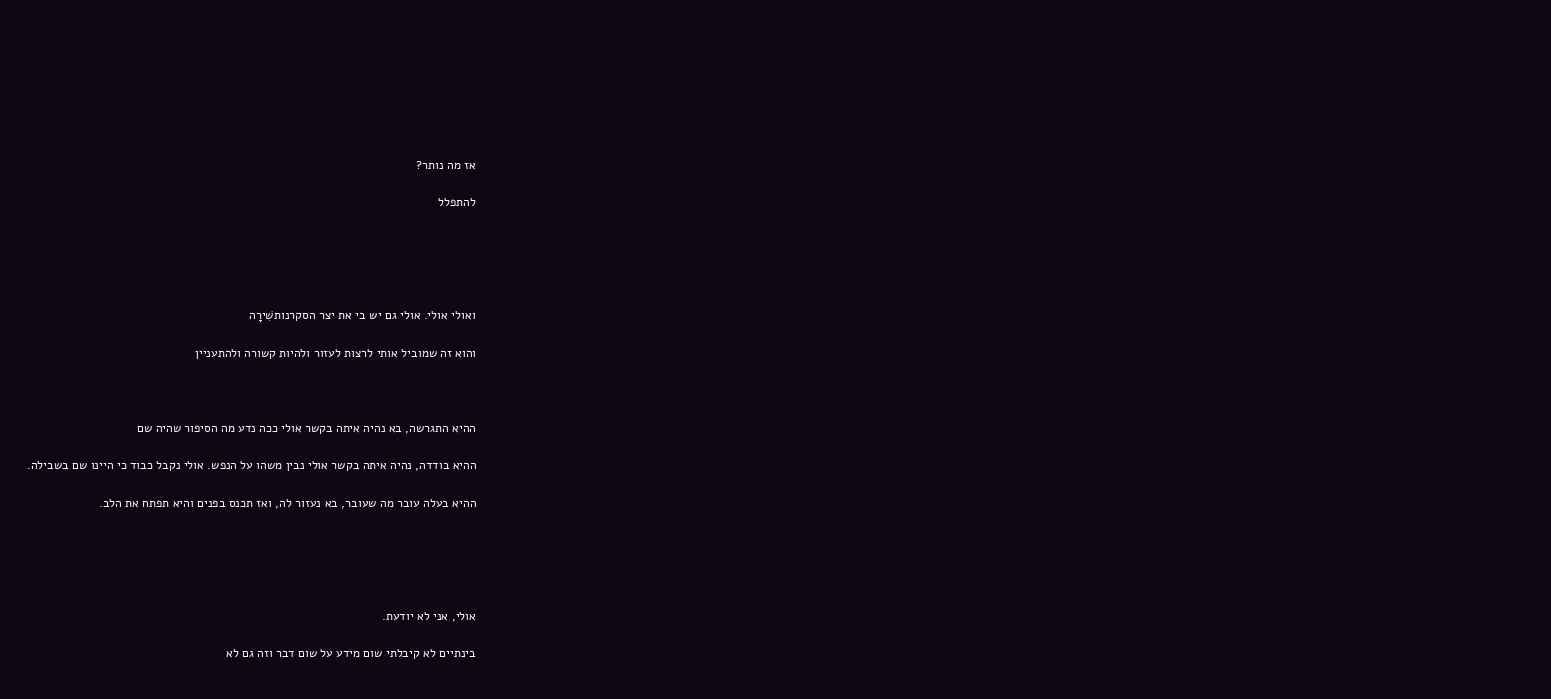אז מה נותר?

להתפלל





ואולי אולי. אולי גם יש בי את יצר הסקרנותשִׁירָה

והוא זה שמוביל אותי לרצות לעזור ולהיות קשורה ולהתעניין



ההיא התגרשה, בא נהיה איתה בקשר אולי ככה נדע מה הסיפור שהיה שם

ההיא בודדה, נהיה איתה בקשר אולי נבין משהו על הנפש. אולי נקבל כבוד כי היינו שם בשבילה.

ההיא בעלה עובר מה שעובר, בא נעזור לה, ואז תכנס בפנים והיא תפתח את הלב.





אולי, אני לא יודעת.

בינתיים לא קיבלתי שום מידע על שום דבר וזה גם לא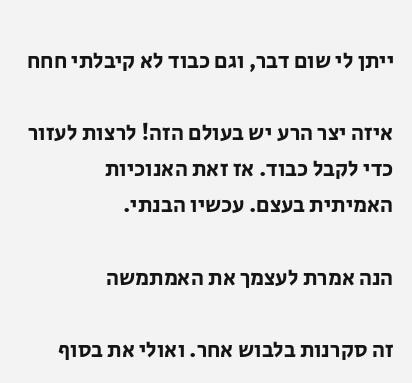ייתן לי שום דבר, וגם כבוד לא קיבלתי חחח

איזה יצר הרע יש בעולם הזה! לרצות לעזור כדי לקבל כבוד. אז זאת האנוכיות האמיתית בעצם. עכשיו הבנתי.

הנה אמרת לעצמך את האמתמשה

זה סקרנות בלבוש אחר. ואולי את בסוף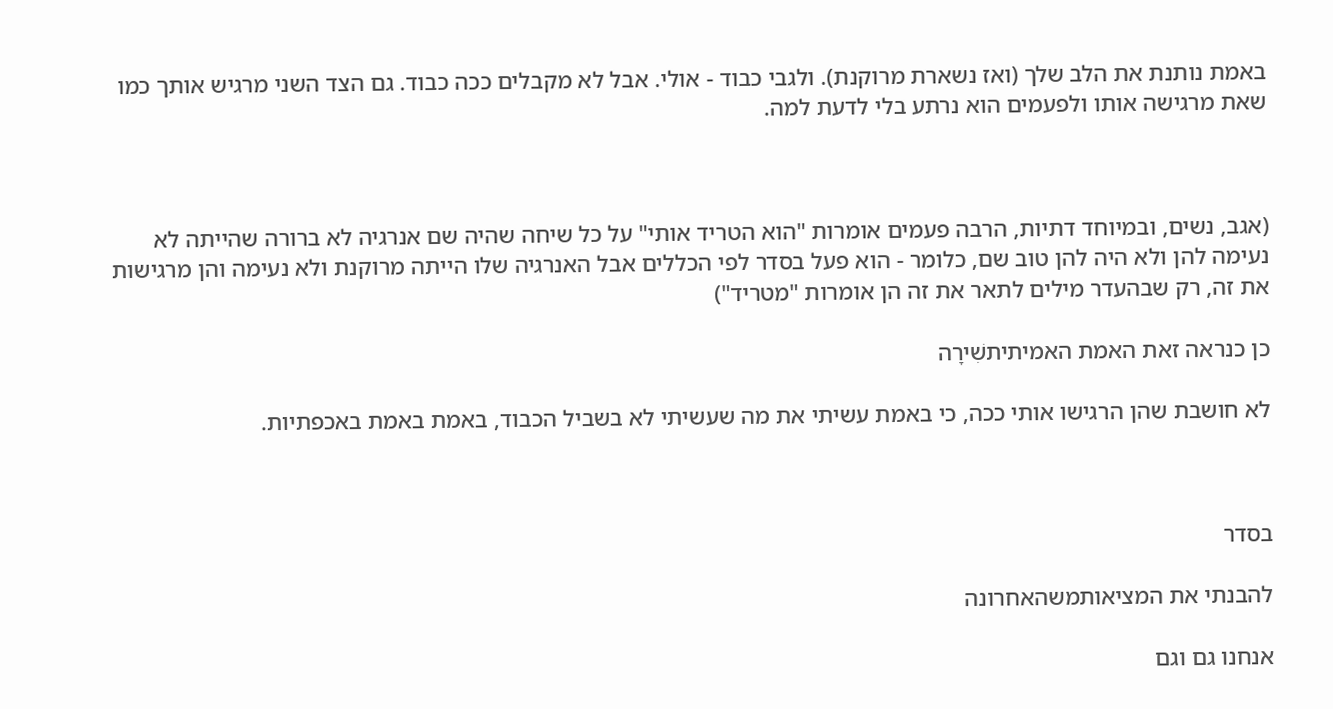באמת נותנת את הלב שלך (ואז נשארת מרוקנת). ולגבי כבוד - אולי. אבל לא מקבלים ככה כבוד. גם הצד השני מרגיש אותך כמו שאת מרגישה אותו ולפעמים הוא נרתע בלי לדעת למה.



(אגב, נשים, ובמיוחד דתיות, הרבה פעמים אומרות "הוא הטריד אותי" על כל שיחה שהיה שם אנרגיה לא ברורה שהייתה לא נעימה להן ולא היה להן טוב שם, כלומר - הוא פעל בסדר לפי הכללים אבל האנרגיה שלו הייתה מרוקנת ולא נעימה והן מרגישות את זה, רק שבהעדר מילים לתאר את זה הן אומרות "מטריד")

כן כנראה זאת האמת האמיתיתשִׁירָה

לא חושבת שהן הרגישו אותי ככה, כי באמת עשיתי את מה שעשיתי לא בשביל הכבוד, באמת באמת באכפתיות.



בסדר

להבנתי את המציאותמשהאחרונה

אנחנו גם וגם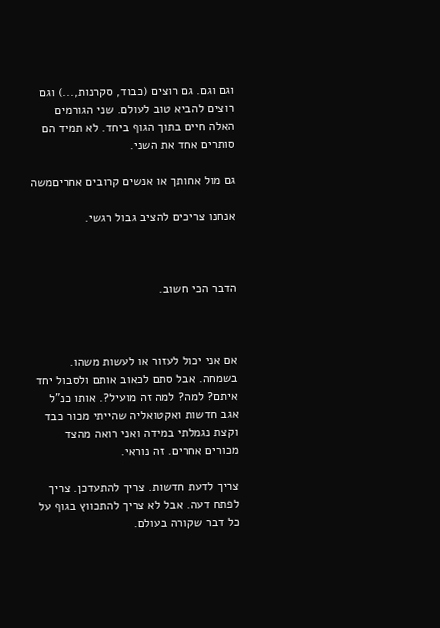וגם וגם. גם רוצים (כבוד, סקרנות,...) וגם רוצים להביא טוב לעולם. שני הגורמים האלה חיים בתוך הגוף ביחד. לא תמיד הם סותרים אחד את השני.

גם מול אחותך או אנשים קרובים אחריםמשה

אנחנו צריכים להציב גבול רגשי.



הדבר הכי חשוב.



אם אני יכול לעזור או לעשות משהו. בשמחה. אבל סתם לכאוב אותם ולסבול יחד איתם? למה? למה זה מועיל?. אותו כנ"ל אגב חדשות ואקטואליה שהייתי מכור כבד וקצת נגמלתי במידה ואני רואה מהצד מכורים אחרים. זה נוראי.

צריך לדעת חדשות. צריך להתעדכן. צריך לפתח דעה. אבל לא צריך להתכווץ בגוף על כל דבר שקורה בעולם.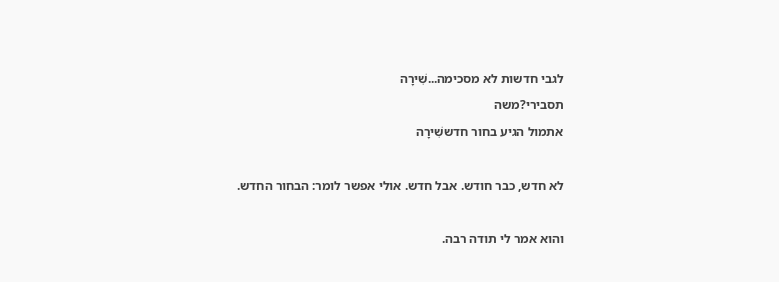לגבי חדשות לא מסכימה...שִׁירָה
תסבירי?משה
אתמול הגיע בחור חדששִׁירָה

לא חדש, כבר חודש. אבל חדש. אולי אפשר לומר: הבחור החדש.

והוא אמר לי תודה רבה.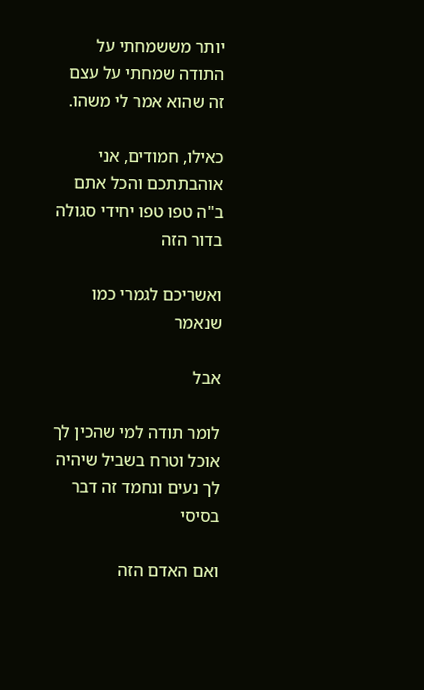יותר מששמחתי על התודה שמחתי על עצם זה שהוא אמר לי משהו.

כאילו, חמודים, אני אוהבתתכם והכל אתם ב"ה טפו טפו יחידי סגולה בדור הזה

ואשריכם לגמרי כמו שנאמר

אבל

לומר תודה למי שהכין לך אוכל וטרח בשביל שיהיה לך נעים ונחמד זה דבר בסיסי

ואם האדם הזה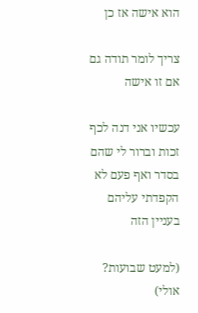הוא אישה אז כן

צריך לומר תודה גם אם זו אישה

עכשיו אני דנה לכף זכות וברור לי שהם בסדר ואף פעם לא הקפדתי עליהם בעניין הזה

(למעט שבועות? אולי)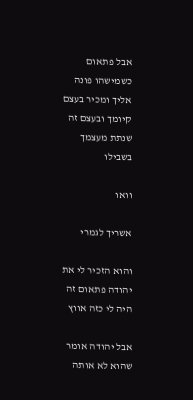אבל פתאום כשמישהו פונה אליך ומכיר בעצם קיומך ובעצם זה שנתת מעצמך בשבילו

וואו

אשריך לגמרי

והוא הזכיר לי את יהודה פתאום זה היה לי כזה אווץ

אבל יהודה אומר שהוא לא אותה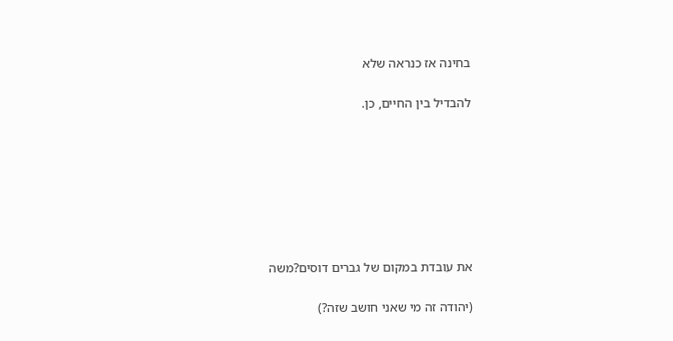בחינה אז כנראה שלא

להבדיל בין החיים, כן.







את עובדת במקום של גברים דוסים?משה

(יהודה זה מי שאני חושב שזה?)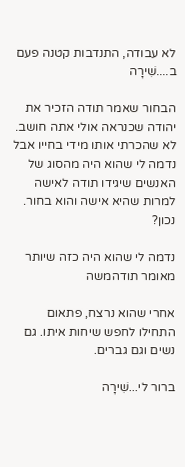לא עבודה, התנדבות קטנה פעם ב....שִׁירָה

הבחור שאמר תודה הזכיר את יהודה שכנראה אולי אתה חושב. לא שהכרתי אותו מידי בחייו אבל נדמה לי שהוא היה מהסוג של האנשים שיגידו תודה לאישה למרות שהיא אישה והוא בחור. נכון?

נדמה לי שהוא היה כזה שיותר מאומר תודהמשה

אחרי שהוא נרצח, פתאום התחילו לחפש שיחות איתו. גם נשים וגם גברים.

ברור לי...שִׁירָה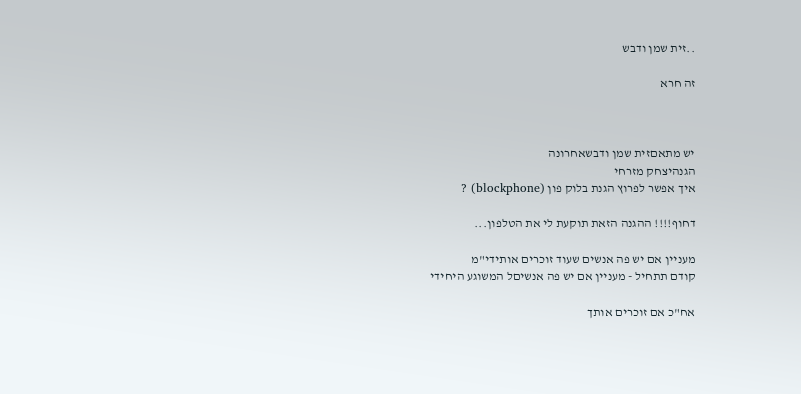..זית שמן ודבש

זה חרא



יש מתאםזית שמן ודבשאחרונה
הגנהיצחק מזרחי
איך אפשר לפרוץ הגנת בלוק פון (blockphone) ?

דחוף!!!! ההגנה הזאת תוקעת לי את הטלפון...

מעניין אם יש פה אנשים שעוד זוכרים אותידי"מ
קודם תתחיל - מעניין אם יש פה אנשיםל המשוגע היחידי

אח"כ אם זוכרים אותך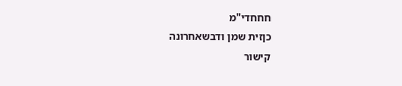חחחדי"מ
כןזית שמן ודבשאחרונה
קישור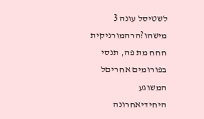לשטיסל עונה 3 מישהו?הרהמורניקית
חחח מת פה, תנסי בפורומים אחריםל המשוגע היחידיאחרונה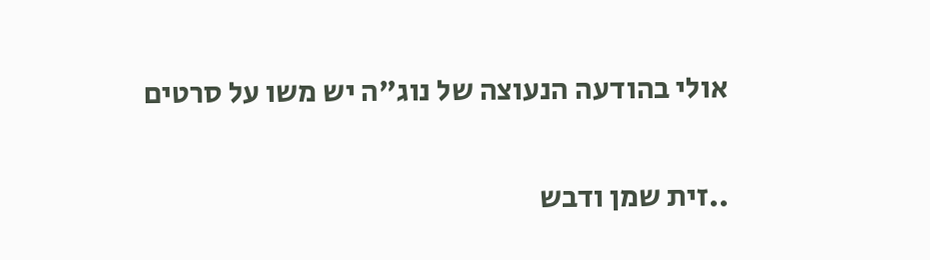אולי בהודעה הנעוצה של נוג"ה יש משו על סרטים

..זית שמן ודבש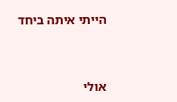הייתי איתה ביחד



אולי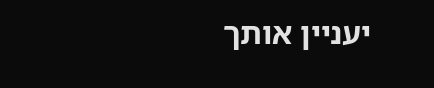יעניין אותך